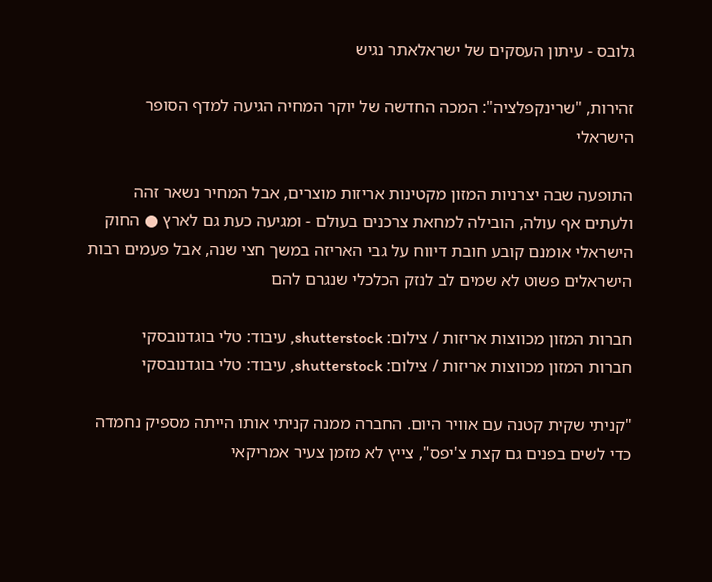גלובס - עיתון העסקים של ישראלאתר נגיש

זהירות, "שרינקפלציה": המכה החדשה של יוקר המחיה הגיעה למדף הסופר הישראלי

התופעה שבה יצרניות המזון מקטינות אריזות מוצרים, אבל המחיר נשאר זהה ולעתים אף עולה, הובילה למחאת צרכנים בעולם - ומגיעה כעת גם לארץ ● החוק הישראלי אומנם קובע חובת דיווח על גבי האריזה במשך חצי שנה, אבל פעמים רבות הישראלים פשוט לא שמים לב לנזק הכלכלי שנגרם להם

חברות המזון מכווצות אריזות / צילום: shutterstock, עיבוד: טלי בוגדנובסקי
חברות המזון מכווצות אריזות / צילום: shutterstock, עיבוד: טלי בוגדנובסקי

"קניתי שקית קטנה עם אוויר היום. החברה ממנה קניתי אותו הייתה מספיק נחמדה כדי לשים בפנים גם קצת צ'יפס", צייץ לא מזמן צעיר אמריקאי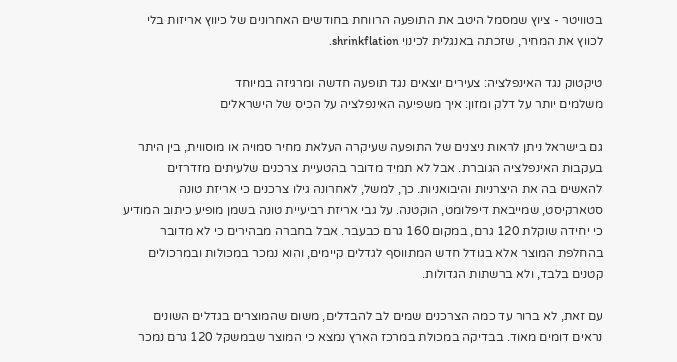בטוויטר - ציוץ שמסמל היטב את התופעה הרווחת בחודשים האחרונים של כיווץ אריזות בלי לכווץ את המחיר, שזכתה באנגלית לכינוי shrinkflation.

טיקטוק נגד האינפלציה: צעירים יוצאים נגד תופעה חדשה ומרגיזה במיוחד
משלמים יותר על דלק ומזון: איך משפיעה האינפלציה על הכיס של הישראלים

גם בישראל ניתן לראות ניצנים של התופעה שעיקרה העלאת מחיר סמויה או מוסווית, בין היתר בעקבות האינפלציה הגוברת. אבל לא תמיד מדובר בהטעיית צרכנים שלעיתים מזדרזים להאשים בה את היצרניות והיבואניות. כך, למשל, לאחרונה גילו צרכנים כי אריזת טונה סטארקיסט, שמייבאת דיפלומט, הוקטנה. על גבי אריזת רביעיית טונה בשמן מופיע כיתוב המודיע כי יחידה שוקלת 120 גרם, במקום 160 גרם כבעבר. אבל בחברה מבהירים כי לא מדובר בהחלפת המוצר אלא בגודל חדש המתווסף לגדלים קיימים, והוא נמכר במכולות ובמרכולים קטנים בלבד, ולא ברשתות הגדולות.

עם זאת, לא ברור עד כמה הצרכנים שמים לב להבדלים, משום שהמוצרים בגדלים השונים נראים דומים מאוד. בבדיקה במכולת במרכז הארץ נמצא כי המוצר שבמשקל 120 גרם נמכר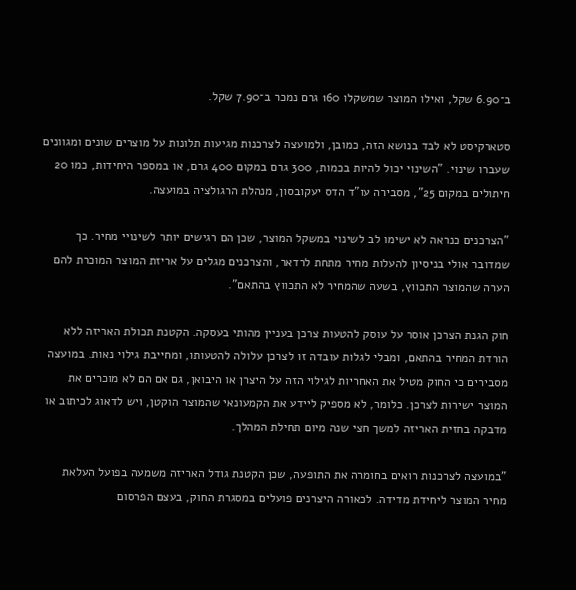ב־6.90 שקל, ואילו המוצר שמשקלו 160 גרם נמכר ב־7.90 שקל.

סטארקיסט לא לבד בנושא הזה, כמובן, ולמועצה לצרכנות מגיעות תלונות על מוצרים שונים ומגוונים שעברו שינוי. "השינוי יכול להיות בכמות, 300 גרם במקום 400 גרם, או במספר היחידות, כמו 20 חיתולים במקום 25", מסבירה עו"ד הדס יעקובסון, מנהלת הרגולציה במועצה.

"הצרכנים כנראה לא ישימו לב לשינוי במשקל המוצר, שכן הם רגישים יותר לשינויי מחיר. כך שמדובר אולי בניסיון להעלות מחיר מתחת לרדאר, והצרכנים מגלים על אריזת המוצר המוכרת להם הערה שהמוצר התכווץ, בשעה שהמחיר לא התכווץ בהתאם".

חוק הגנת הצרכן אוסר על עוסק להטעות צרכן בעניין מהותי בעסקה. הקטנת תכולת האריזה ללא הורדת המחיר בהתאם, ומבלי לגלות עובדה זו לצרכן עלולה להטעותו, ומחייבת גילוי נאות. במועצה מסבירים כי החוק מטיל את האחריות לגילוי הזה על היצרן או היבואן, גם אם הם לא מוכרים את המוצר ישירות לצרכן. כלומר, לא מספיק ליידע את הקמעונאי שהמוצר הוקטן, ויש לדאוג לכיתוב או מדבקה בחזית האריזה למשך חצי שנה מיום תחילת המהלך.

"במועצה לצרכנות רואים בחומרה את התופעה, שכן הקטנת גודל האריזה משמעה בפועל העלאת מחיר המוצר ליחידת מדידה. לכאורה היצרנים פועלים במסגרת החוק, בעצם הפרסום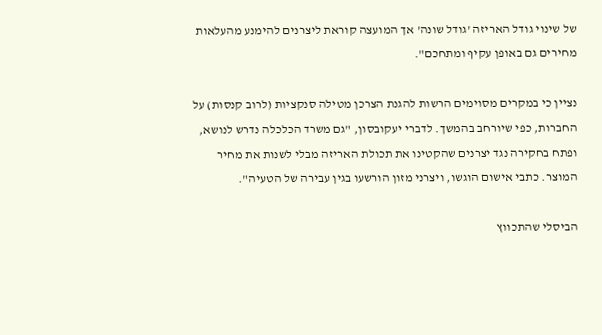של שינוי גודל האריזה 'גודל שונה' אך המועצה קוראת ליצרנים להימנע מהעלאות מחירים גם באופן עקיף ומתחכם".

נציין כי במקרים מסוימים הרשות להגנת הצרכן מטילה סנקציות (לרוב קנסות) על החברות, כפי שיורחב בהמשך. לדברי יעקובסון, "גם משרד הכלכלה נדרש לנושא, ופתח בחקירה נגד יצרנים שהקטינו את תכולת האריזה מבלי לשנות את מחיר המוצר. כתבי אישום הוגשו, ויצרני מזון הורשעו בגין עבירה של הטעיה".

הביסלי שהתכווץ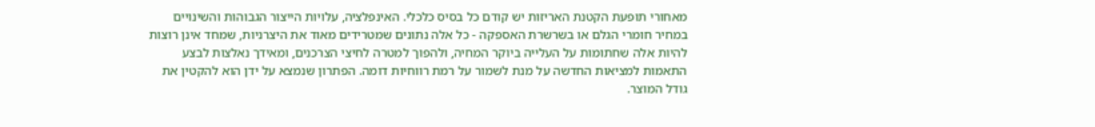מאחורי תופעת הקטנת האריזות יש קודם כל בסיס כלכלי. האינפלציה, עלויות הייצור הגבוהות והשינויים במחיר חומרי הגלם או בשרשרת האספקה - כל אלה נתונים שמטרידים מאוד את היצרניות, שמחד אינן רוצות להיות אלה שחתומות על העלייה ביוקר המחיה, ולהפוך למטרה לחיצי הצרכנים, ומאידך נאלצות לבצע התאמות למציאות החדשה על מנת לשמור על רמת רווחיות דומה. הפתרון שנמצא על ידן הוא להקטין את גודל המוצר.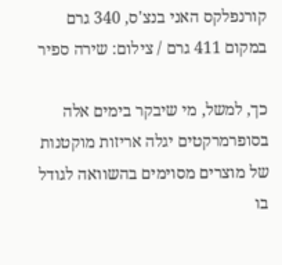קורנפלקס האני בנצ'ס, 340 גרם במקום 411 גרם / צילום: שירה ספיר

כך, למשל, מי שיבקר בימים אלה בסופרמרקטים יגלה אריזות מוקטנות של מוצרים מסוימים בהשוואה לגודל בו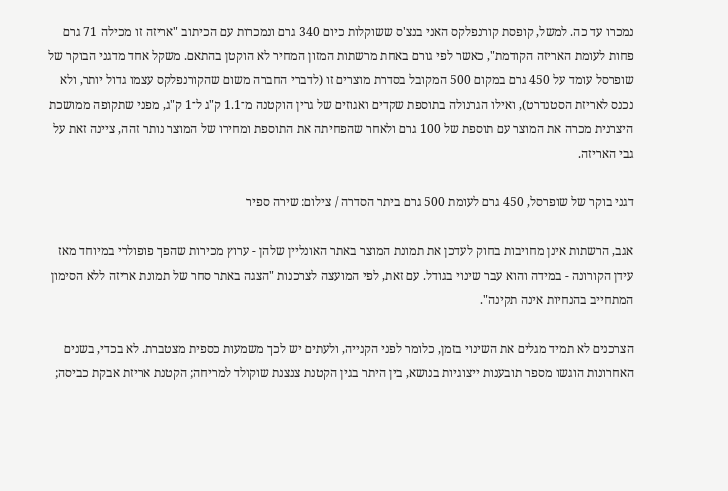נמכרו עד כה. למשל, קופסת קורנפלקס האני בנצ'ס ששוקלות כיום 340 גרם ונמכרות עם הכיתוב "אריזה זו מכילה 71 גרם פחות לעומת האריזה הקודמת", כאשר לפי גורם באחת מרשתות המזון המחיר לא הוקטן בהתאם. משקל אחד מדגני הבוקר של שופרסל עומד על 450 גרם במקום 500 המקובל בסדרת מוצרים זו (לדברי החברה משום שהקורנפלקס עצמו גדול יותר, ולא נכנס לאריזת הסטנדרט), ואילו הגרנולה בתוספת שקדים ואגוזים של גרין הוקטנה מ־1.1 ק"ג ל־1 ק"ג, מפני שתקופה ממושכת היצרנית מכרה את המוצר עם תוספת של 100 גרם ולאחר שהפחיתה את התוספת ומחירו של המוצר נותר זהה, ציינה זאת על גבי האריזה.

דגני בוקר של שופרסל, 450 גרם לעומת 500 גרם ביתר הסדרה / צילום: שירה ספיר

אגב, הרשתות אינן מחויבות בחוק לעדכן את תמונת המוצר באתר האונליין שלהן - ערוץ מכירות שהפך פופולרי במיוחד מאז עידן הקורונה - במידה והוא עבר שינוי בגודל. עם זאת, לפי המועצה לצרכנות "הצגה באתר סחר של תמונת אריזה ללא הסימון המתחייב בהנחיות אינה תקינה".

הצרכנים לא תמיד מגלים את השינוי בזמן, כלומר לפני הקנייה, ולעתים יש לכך משמעות כספית מצטברת. לא בכדי, בשנים האחרונות הוגשו מספר תובענות ייצוגיות בנושא, בין היתר בגין הקטנת צנצנת שוקולד למריחה; הקטנת אריזת אבקת כביסה;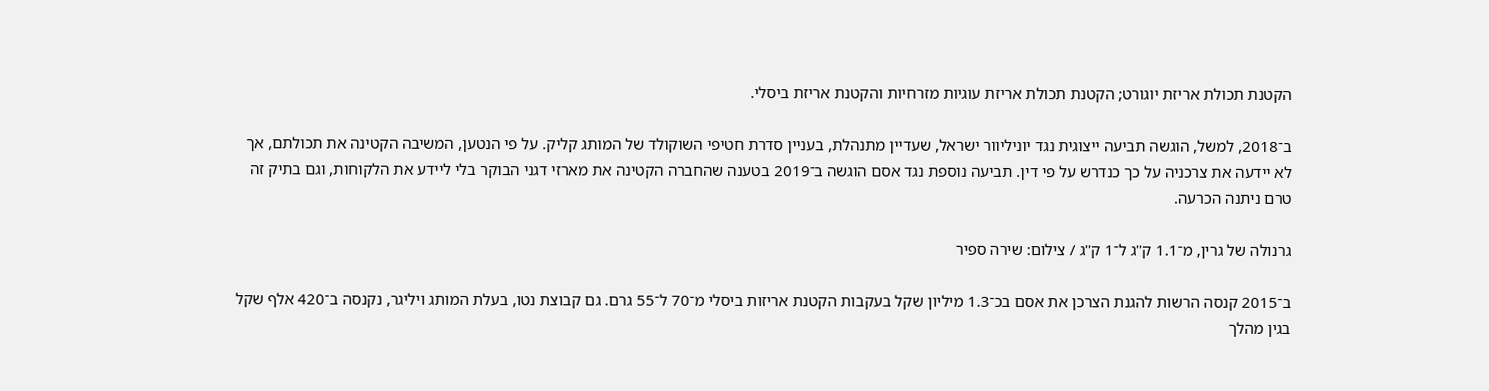הקטנת תכולת אריזת יוגורט; הקטנת תכולת אריזת עוגיות מזרחיות והקטנת אריזת ביסלי.

ב־2018, למשל, הוגשה תביעה ייצוגית נגד יוניליוור ישראל, שעדיין מתנהלת, בעניין סדרת חטיפי השוקולד של המותג קליק. על פי הנטען, המשיבה הקטינה את תכולתם, אך לא יידעה את צרכניה על כך כנדרש על פי דין. תביעה נוספת נגד אסם הוגשה ב־2019 בטענה שהחברה הקטינה את מארזי דגני הבוקר בלי ליידע את הלקוחות, וגם בתיק זה טרם ניתנה הכרעה.

גרנולה של גרין, מ־1.1 ק''ג ל־1 ק''ג / צילום: שירה ספיר

ב־2015 קנסה הרשות להגנת הצרכן את אסם בכ־1.3 מיליון שקל בעקבות הקטנת אריזות ביסלי מ־70 ל־55 גרם. גם קבוצת נטו, בעלת המותג ויליגר, נקנסה ב־420 אלף שקל בגין מהלך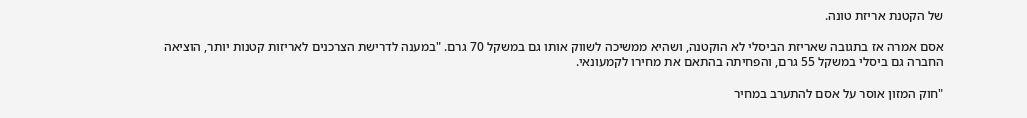של הקטנת אריזת טונה.

אסם אמרה אז בתגובה שאריזת הביסלי לא הוקטנה, ושהיא ממשיכה לשווק אותו גם במשקל 70 גרם. "במענה לדרישת הצרכנים לאריזות קטנות יותר, הוציאה החברה גם ביסלי במשקל 55 גרם, והפחיתה בהתאם את מחירו לקמעונאי.

"חוק המזון אוסר על אסם להתערב במחיר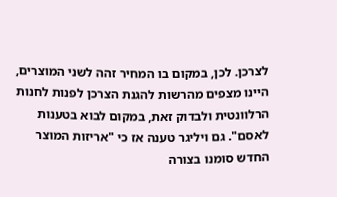לצרכן. לכן, במקום בו המחיר זהה לשני המוצרים, היינו מצפים מהרשות להגנת הצרכן לפנות לחנות הרלוונטית ולבדוק זאת, במקום לבוא בטענות לאסם". גם ויליגר טענה אז כי "אריזות המוצר החדש סומנו בצורה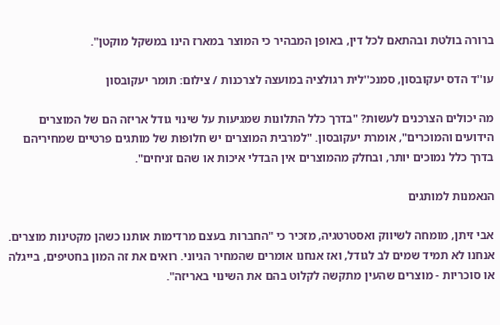ברורה בולטת ובהתאם לכל דין, באופן המבהיר כי המוצר במארז הינו במשקל מוקטן".

עו''ד הדס יעקובסון, סמנכ''לית רגולציה במועצה לצרכנות / צילום: תומר יעקובסון

מה יכולים הצרכנים לעשות? "בדרך כלל התלונות שמגיעות על שינוי גודל אריזה הם של המוצרים הידועים והמוכרים", אומרת יעקובסון. "למרבית המוצרים יש חלופות של מותגים פרטיים שמחיריהם בדרך כלל נמוכים יותר, ובחלק מהמוצרים אין הבדלי איכות או שהם זניחים".

הנאמנות למותגים

אבי זיתן, מומחה לשיווק ואסטרטגיה, מזכיר כי "החברות בעצם מרדימות אותנו כשהן מקטינות מוצרים. אנחנו לא תמיד שמים לב לגודל, ואז אנחנו אומרים שהמחיר הגיוני. רואים את זה המון בחטיפים, בייגלה או סוכריות - מוצרים שהעין מתקשה לקלוט בהם את השינוי באריזה".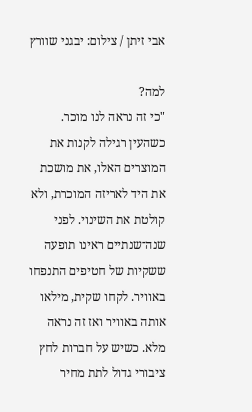אבי זיתן / צילום: יבגני שוורץ

למה?
"כי זה נראה לנו מוכר. כשהעין רגילה לקנות את המוצרים האלו, את מושכת את היד לאריזה המוכרת, ולא קולטת את השינוי. לפני שנה־שנתיים ראינו תופעה ששקיות של חטיפים התנפחו באוויר. לקחו שקית, מילאו אותה באוויר ואז זה נראה מלא. כשיש על חברות לחץ ציבורי גדול לתת מחיר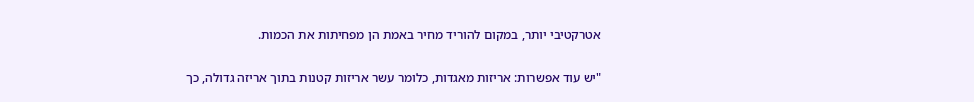אטרקטיבי יותר, במקום להוריד מחיר באמת הן מפחיתות את הכמות.

"יש עוד אפשרות: אריזות מאגדות, כלומר עשר אריזות קטנות בתוך אריזה גדולה, כך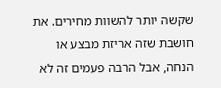שקשה יותר להשוות מחירים. את חושבת שזה אריזת מבצע או הנחה, אבל הרבה פעמים זה לא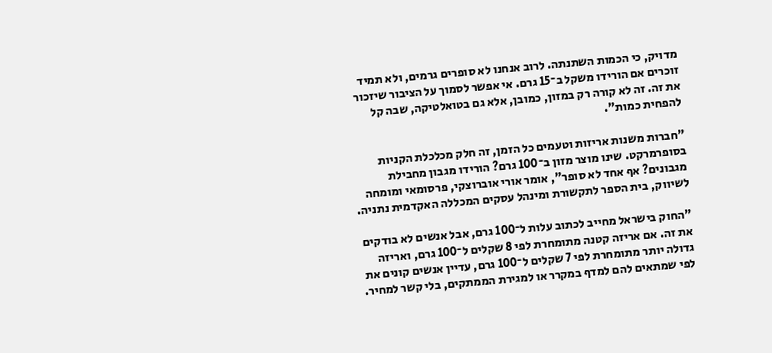מדויק, כי הכמות השתנתה. לרוב אנחנו לא סופרים גרמים, ולא תמיד זוכרים אם הורידו משקל ב־15 גרם. אי אפשר לסמוך על הציבור שיזכור את זה. זה לא קורה רק במזון, כמובן, אלא גם בטואלטיקה, שבה קל להפחית כמות".

"חברות משנות אריזות וטעמים כל הזמן, זה חלק מכלכלת הקניות בסופרמרקט. שינו מוצר מזון ב־100 גרם? הורידו מגבון מחבילת מגבונים? אף אחד לא סופר", אומר אורי אוברוצקי, פרסומאי ומומחה לשיווק, בית הספר לתקשורת ומינהל עסקים המכללה האקדמית נתניה.

"החוק בישראל מחייב לכתוב עלות ל־100 גרם, אבל אנשים לא בודקים את זה. אם אריזה קטנה מתומחרת לפי 8 שקלים ל־100 גרם, ואריזה גדולה יותר מתומחרת לפי 7 שקלים ל־100 גרם, עדיין אנשים קונים את לפי שמתאים להם למדף במקרר או למגירת הממתקים, בלי קשר למחיר.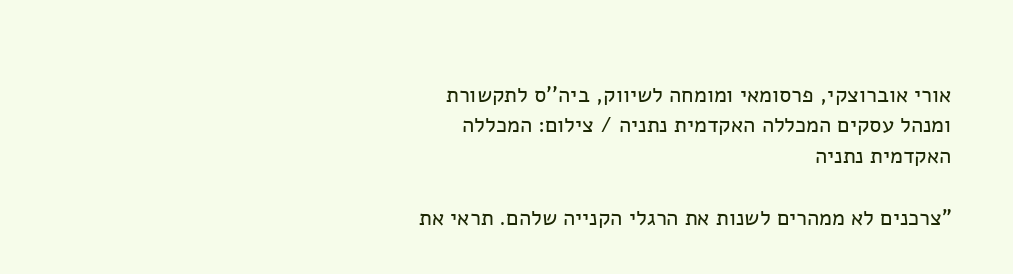אורי אוברוצקי, פרסומאי ומומחה לשיווק, ביה''ס לתקשורת ומנהל עסקים המכללה האקדמית נתניה / צילום: המכללה האקדמית נתניה

"צרכנים לא ממהרים לשנות את הרגלי הקנייה שלהם. תראי את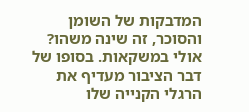המדבקות של השומן והסוכר, זה שינה משהו? אולי במשקאות. בסופו של דבר הציבור מעדיף את הרגלי הקנייה שלו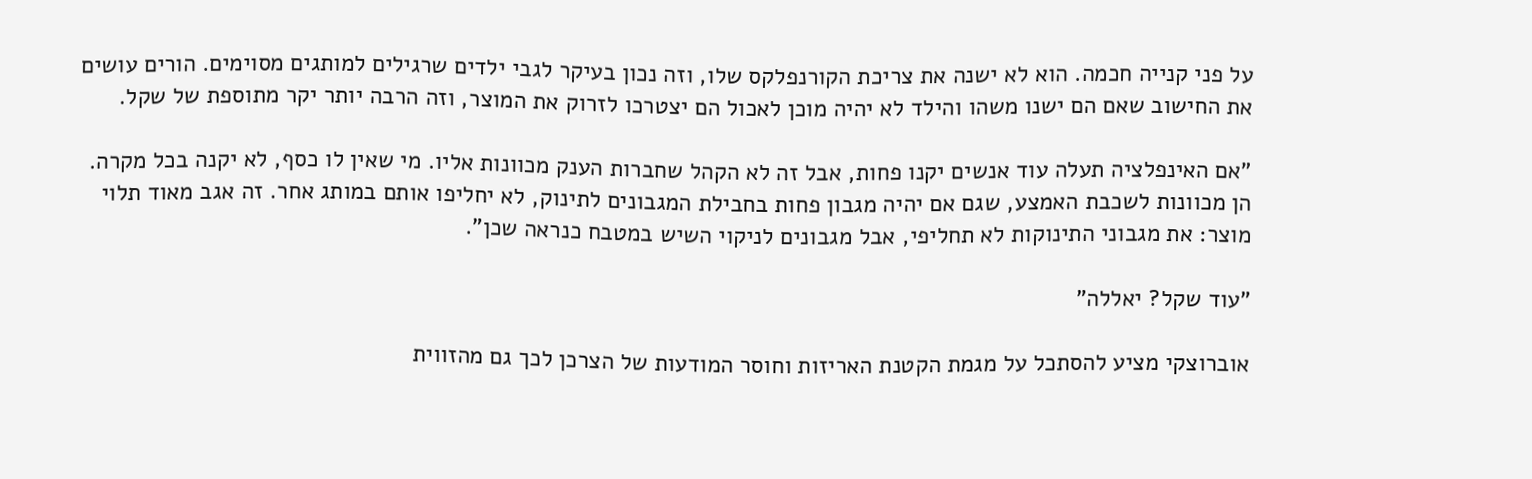על פני קנייה חכמה. הוא לא ישנה את צריכת הקורנפלקס שלו, וזה נכון בעיקר לגבי ילדים שרגילים למותגים מסוימים. הורים עושים את החישוב שאם הם ישנו משהו והילד לא יהיה מוכן לאכול הם יצטרכו לזרוק את המוצר, וזה הרבה יותר יקר מתוספת של שקל.

"אם האינפלציה תעלה עוד אנשים יקנו פחות, אבל זה לא הקהל שחברות הענק מכוונות אליו. מי שאין לו כסף, לא יקנה בכל מקרה. הן מכוונות לשכבת האמצע, שגם אם יהיה מגבון פחות בחבילת המגבונים לתינוק, לא יחליפו אותם במותג אחר. זה אגב מאוד תלוי מוצר: את מגבוני התינוקות לא תחליפי, אבל מגבונים לניקוי השיש במטבח כנראה שכן".

"עוד שקל? יאללה"

אוברוצקי מציע להסתכל על מגמת הקטנת האריזות וחוסר המודעות של הצרכן לכך גם מהזווית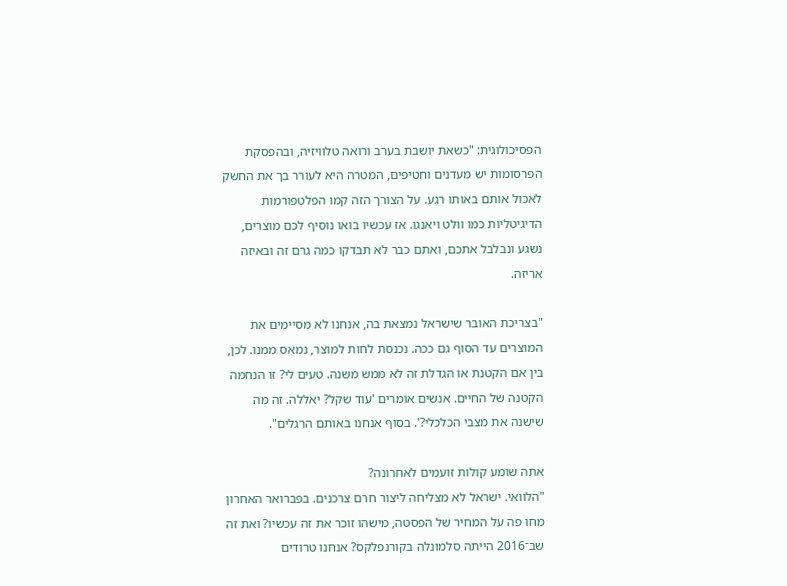הפסיכולוגית: "כשאת יושבת בערב ורואה טלוויזיה, ובהפסקת הפרסומות יש מעדנים וחטיפים, המטרה היא לעורר בך את החשק לאכול אותם באותו רגע. על הצורך הזה קמו הפלטפורמות הדיגיטליות כמו וולט ויאנגו. אז עכשיו בואו נוסיף לכם מוצרים, נשגע ונבלבל אתכם, ואתם כבר לא תבדקו כמה גרם זה ובאיזה אריזה.

"בצריכת האובר שישראל נמצאת בה, אנחנו לא מסיימים את המוצרים עד הסוף גם ככה. נכנסת לחות למוצר, נמאס ממנו. לכן, בין אם הקטנת או הגדלת זה לא ממש משנה. טעים לי? זו הנחמה הקטנה של החיים. אנשים אומרים 'עוד שקל? יאללה. זה מה שישנה את מצבי הכלכלי?'. בסוף אנחנו באותם הרגלים".

אתה שומע קולות זועמים לאחרונה?
"הלוואי. ישראל לא מצליחה ליצור חרם צרכנים. בפברואר האחרון מחו פה על המחיר של הפסטה, מישהו זוכר את זה עכשיו? ואת זה שב־2016 הייתה סלמונלה בקורנפלקס? אנחנו טרודים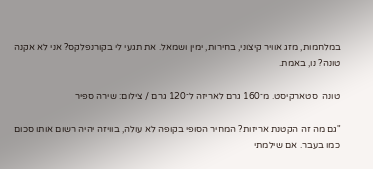במלחמות, מזג אוויר קיצוני, בחירות, ימין ושמאל. את תגעי לי בקורנפלקס? אני לא אקנה טונה? נו, באמת.

טונה  סטארקיסט. מ־160 גרם לאריזה ל־120 גרם / צילום: שירה ספיר

"גם מה זה הקטנת אריזות? המחיר הסופי בקופה לא עולה, בוויזה יהיה רשום אותו סכום כמו בעבר. אם שילמתי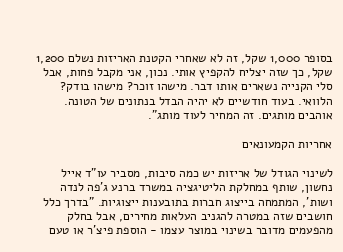בסופר 1,000 שקל, זה לא שאחרי הקטנת האריזות נשלם 1,200 שקל, כך שזה יצליח להקפיץ אותי. נכון, אני מקבל פחות, אבל סלי הקנייה נשארים אותו דבר. מישהו זוכר? מישהו בודק? הלוואי. בעוד חודשיים לא יהיה הבדל בנתונים של הטונה. אוהבים מותגים. זה המחיר לעוד מותג".

אחריות הקמעונאים

לשינוי הגודל של אריזות יש כמה סיבות, מסביר עו"ד אייל נחשון, שותף במחלקת הליטיגציה במשרד ברנע ג'פה לנדה ושות', המתמחה בייצוג חברות בתובענות ייצוגיות. "בדרך כלל חושבים שזה במטרה להגניב העלאות מחירים, אבל בחלק מהפעמים מדובר בשינוי במוצר עצמו - הוספת פיצ'ר או טעם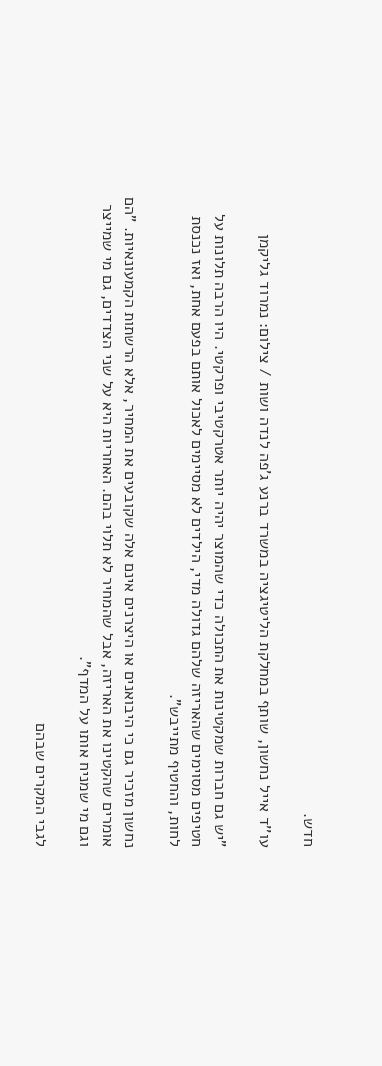חדש.

עו''ד אייל נחשון, שותף במחלקת הליטיגציה במשרד ברנע ג'פה לנדה ושות / צילום: נמרוד גליקמן

"יש גם חברות שמקטינות את התכולה כדי שהמוצר יהיה יותר אטרקטיבי ופרקטי. היו הרבה תלונות על חטיפים מסוימים שהאריזה שלהם גדולה מדי, הילדים לא מסיימים לאכול אותם בפעם אחת, ואז נכנסת לחות, והחטיף מתייבש".

נחשון מזכיר גם כי היבואנים או היצרנים אינם אלה שקובעים את המחיר, אלא הרשתות הקמעונאיות. "הם אומרים שהקטינו את האריזה, אבל שהמחיר לא תלוי בהם. האחריות היא על שני הצדדים, גם מי שמייצר וגם מי שמניח אותו על המדף".

לגבי המקרים שבהם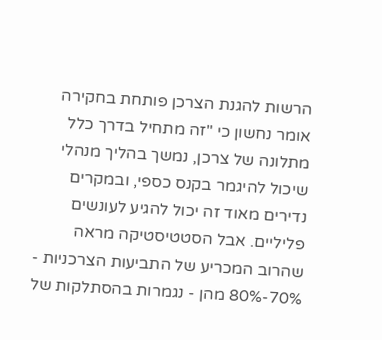הרשות להגנת הצרכן פותחת בחקירה אומר נחשון כי "זה מתחיל בדרך כלל מתלונה של צרכן, נמשך בהליך מנהלי שיכול להיגמר בקנס כספי, ובמקרים נדירים מאוד זה יכול להגיע לעונשים פליליים. אבל הסטטיסטיקה מראה שהרוב המכריע של התביעות הצרכניות - 70%-80% מהן - נגמרות בהסתלקות של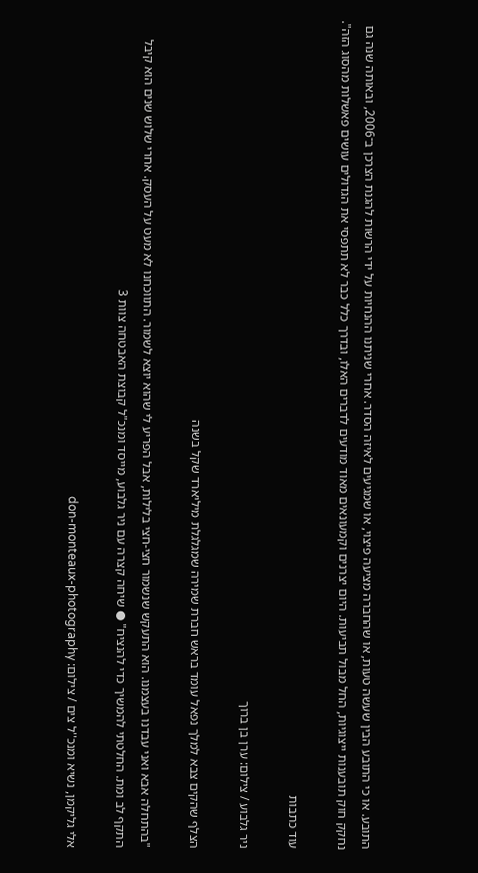התובע. או כי התובע הבין שעשה טעות, או שהחברה מציעה פיצוי, או שמגיעים לאיזה הסדר. אחרי שניתנו ההנחיות על ידי הרשות להגנת הצרכן ב־2006, ובאותה שנה גם נחקק חוק תובענות ייצוגיות, החל מבול תביעות. היום יצרנים וקמעונאים מאוד מודעים לדברים האלו, ובדרך כלל כבר לא תתפסי את הגדולים עושים פאשלות מהסוג הזה".

עוד כתבות

ניר גלבוע / צילום: ערן בן ברוך

הצלף שהקים צבא למלך נפאל עומד בראש חברת שמירה שמגלגלת מיליארד שקל בשנה

"בהתחלה אבא ואני עבדנו בעצמנו. הוא התעקש שנשמור חצי-חצי בלילות, אבל הפריע לי שהוא יוצא לשמור. התווכחנו לא מעט על העסק. אחרי שלוש שנים הוא קיבל התקף לב ומת. החלטתי להמשיך כדי להנציח" ● שיחה קצרה עם ניר גלבוע, מייסד ומנכ"ל קבוצת האבטחה צוות 3

אלי גליקמן, נשיא ומנכ''ל צים / צילום: don-monteaux-photography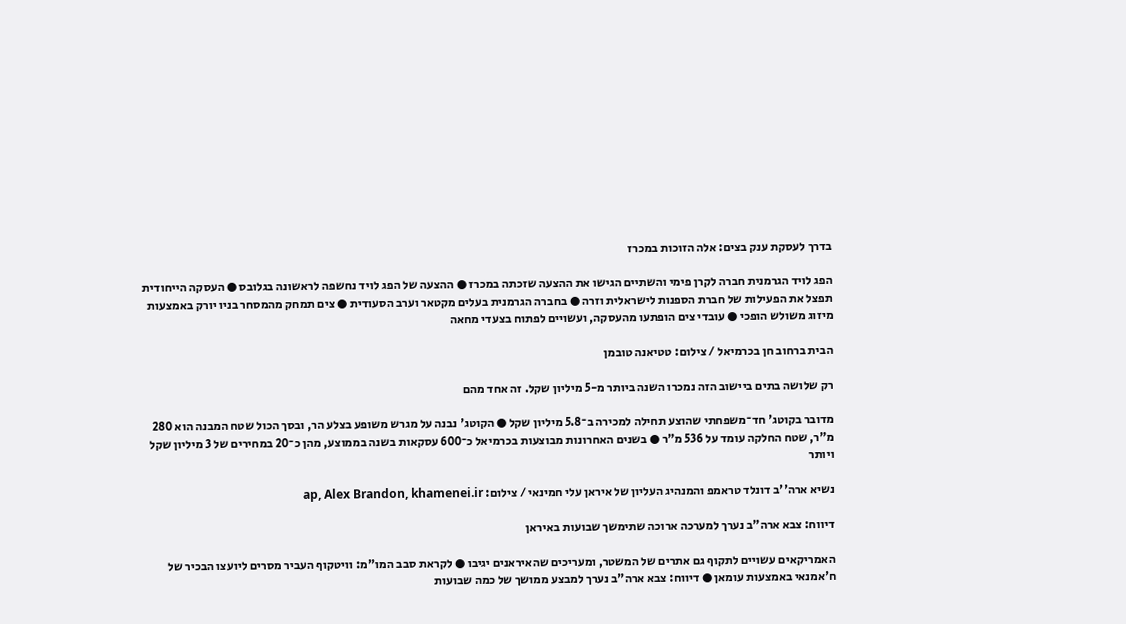בדרך לעסקת ענק בצים: אלה הזוכות במכרז

הפג לויד הגרמנית חברה לקרן פימי והשתיים הגישו את ההצעה שזכתה במכרז ● ההצעה של הפג לויד נחשפה לראשונה בגלובס ● העסקה הייחודית תפצל את הפעילות של חברת הספנות לישראלית וזרה ● בחברה הגרמנית בעלים מקטאר וערב הסעודית ● צים תמחק מהמסחר בניו יורק באמצעות מיזוג משולש הופכי ● עובדי צים הופתעו מהעסקה, ועשויים לפתוח בצעדי מחאה

הבית ברחוב חן בכרמיאל / צילום: טטיאנה טובמן

רק שלושה בתים ביישוב הזה נמכרו השנה ביותר מ-5 מיליון שקל. זה אחד מהם

מדובר בקוטג' חד־משפחתי שהוצע תחילה למכירה ב־5.8 מיליון שקל ● הקוטג' נבנה על מגרש משופע בצלע הר, ובסך הכול שטח המבנה הוא 280 מ"ר, שטח החלקה עומד על 536 מ"ר ● בשנים האחרונות מבוצעות בכרמיאל כ־600 עסקאות בשנה בממוצע, מהן כ־20 במחירים של 3 מיליון שקל ויותר

נשיא ארה''ב דונלד טראמפ והמנהיג העליון של איראן עלי חמינאי / צילום: ap, Alex Brandon, khamenei.ir

דיווח: צבא ארה"ב נערך למערכה ארוכה שתימשך שבועות באיראן

האמריקאים עשויים לתקוף גם אתרים של המשטר, ומעריכים שהאיראנים יגיבו ● לקראת סבב המו"מ: וויטקוף העביר מסרים ליועצו הבכיר של ח'אמנאי באמצעות עומאן ● דיווח: צבא ארה"ב נערך למבצע ממושך של כמה שבועות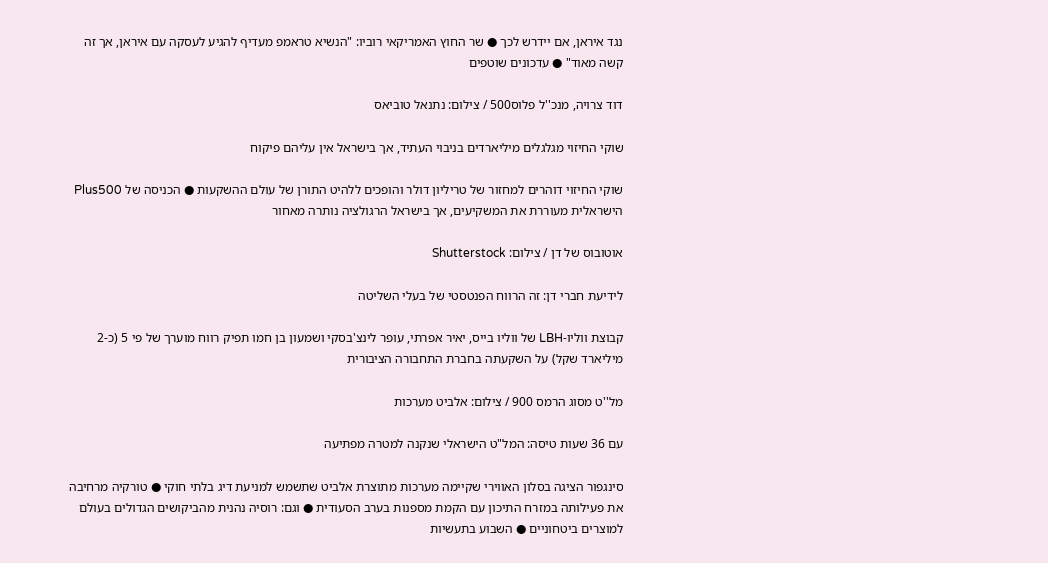נגד איראן, אם יידרש לכך ● שר החוץ האמריקאי רוביו: "הנשיא טראמפ מעדיף להגיע לעסקה עם איראן, אך זה קשה מאוד" ● עדכונים שוטפים

דוד צרויה, מנכ''ל פלוס500 / צילום: נתנאל טוביאס

שוקי החיזוי מגלגלים מיליארדים בניבוי העתיד, אך בישראל אין עליהם פיקוח

שוקי החיזוי דוהרים למחזור של טריליון דולר והופכים ללהיט התורן של עולם ההשקעות ● הכניסה של Plus500 הישראלית מעוררת את המשקיעים, אך בישראל הרגולציה נותרה מאחור

אוטובוס של דן / צילום: Shutterstock

לידיעת חברי דן: זה הרווח הפנטסטי של בעלי השליטה

קבוצת ווליו-LBH של ווליו בייס, יאיר אפרתי, עופר לינצ'בסקי ושמעון בן חמו תפיק רווח מוערך של פי 5 (כ-2 מיליארד שקל) על השקעתה בחברת התחבורה הציבורית

מל''ט מסוג הרמס 900 / צילום: אלביט מערכות

עם 36 שעות טיסה: המל"ט הישראלי שנקנה למטרה מפתיעה

סינגפור הציגה בסלון האווירי שקיימה מערכות מתוצרת אלביט שתשמש למניעת דיג בלתי חוקי ● טורקיה מרחיבה את פעילותה במזרח התיכון עם הקמת מספנות בערב הסעודית ● וגם: רוסיה נהנית מהביקושים הגדולים בעולם למוצרים ביטחוניים ● השבוע בתעשיות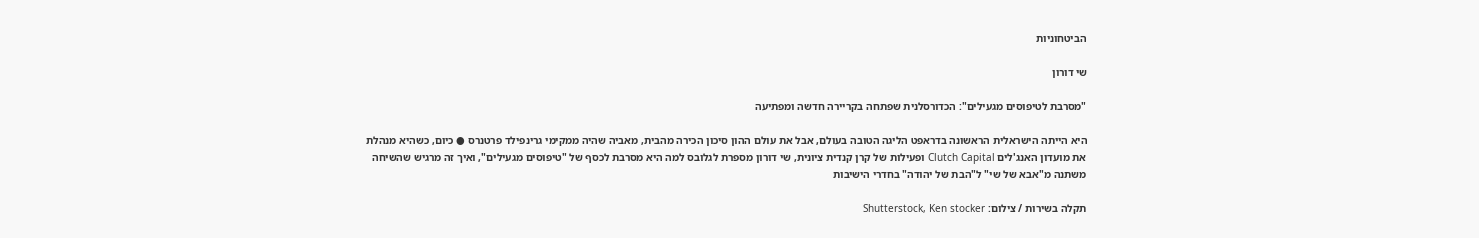הביטחוניות

שי דורון

"מסרבת לטיפוסים מגעילים": הכדורסלנית שפתחה בקריירה חדשה ומפתיעה

היא הייתה הישראלית הראשונה בדראפט הליגה הטובה בעולם, אבל את עולם ההון סיכון הכירה מהבית, מאביה שהיה ממקימי גרינפילד פרטנרס ● כיום, כשהיא מנהלת את מועדון האנג'לים Clutch Capital ופעילות של קרן קנדית ציונית, שי דורון מספרת לגלובס למה היא מסרבת לכסף של "טיפוסים מגעילים", ואיך זה מרגיש שהשיחה משתנה מ"אבא של שי" ל"הבת של יהודה" בחדרי הישיבות

תקלה בשירות / צילום: Shutterstock, Ken stocker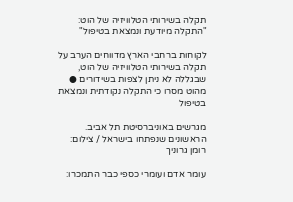תקלה בשירותי הטלוויזיה של הוט: "התקלה מיודעת ונמצאת בטיפול"

לקוחות ברחבי הארץ מדווחים הערב על תקלה בשירותי הטלוויזיה של הוט, שבגללה לא ניתן לצפות בשידורים ● מהוט מסרו כי התקלה נקודתית ונמצאת בטיפול

מגרשים באוניברסיטת תל אביב. הראשונים שנפתחו בישראל / צילום: רומן גרוניך

עומר אדם ועומרי כספי כבר התמכרו: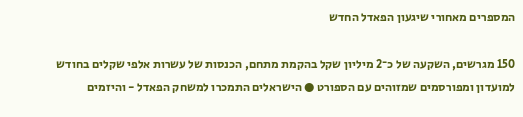המספרים מאחורי שיגעון הפאדל החדש

150 מגרשים, השקעה של כ־2 מיליון שקל בהקמת מתחם, הכנסות של עשרות אלפי שקלים בחודש למועדון ומפורסמים שמזוהים עם הספורט ● הישראלים התמכרו למשחק הפאדל - והיזמים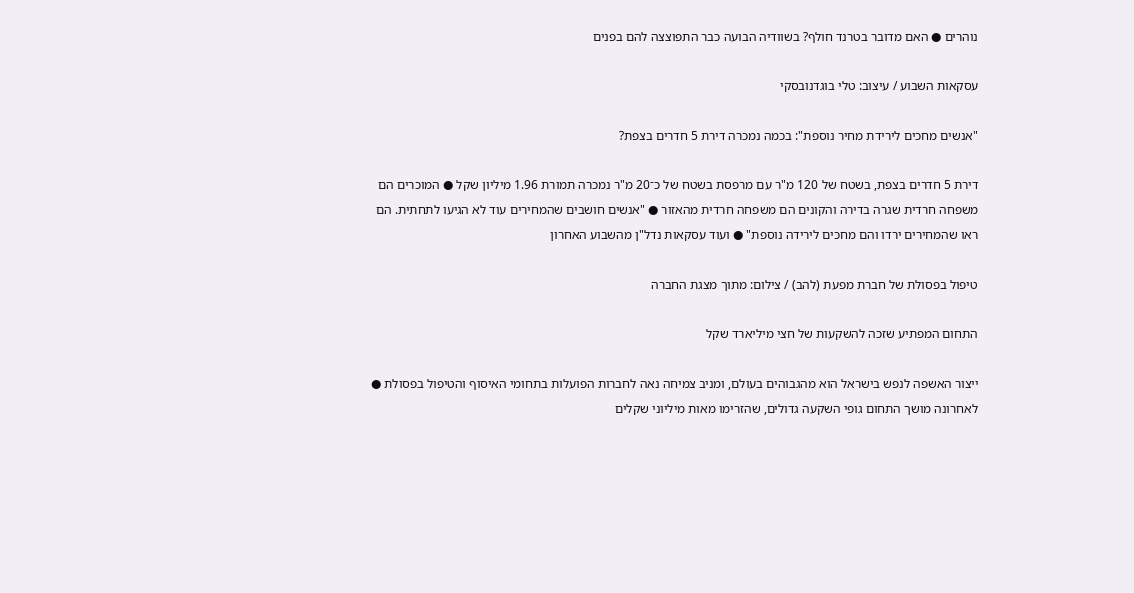נוהרים ● האם מדובר בטרנד חולף? בשוודיה הבועה כבר התפוצצה להם בפנים

עסקאות השבוע / עיצוב: טלי בוגדנובסקי

"אנשים מחכים לירידת מחיר נוספת": בכמה נמכרה דירת 5 חדרים בצפת?

דירת 5 חדרים בצפת, בשטח של 120 מ"ר עם מרפסת בשטח של כ־20 מ"ר נמכרה תמורת 1.96 מיליון שקל ● המוכרים הם משפחה חרדית שגרה בדירה והקונים הם משפחה חרדית מהאזור ● "אנשים חושבים שהמחירים עוד לא הגיעו לתחתית. הם ראו שהמחירים ירדו והם מחכים לירידה נוספת" ● ועוד עסקאות נדל"ן מהשבוע האחרון

טיפול בפסולת של חברת מפעת (להב) / צילום: מתוך מצגת החברה

התחום המפתיע שזכה להשקעות של חצי מיליארד שקל

ייצור האשפה לנפש בישראל הוא מהגבוהים בעולם, ומניב צמיחה נאה לחברות הפועלות בתחומי האיסוף והטיפול בפסולת ● לאחרונה מושך התחום גופי השקעה גדולים, שהזרימו מאות מיליוני שקלים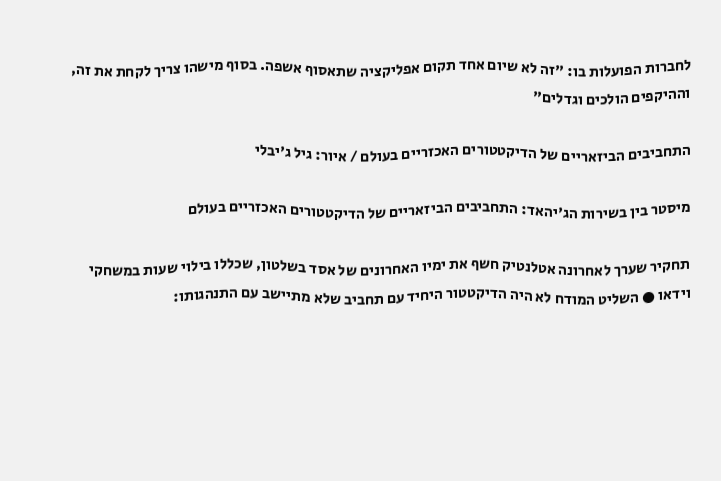לחברות הפועלות בו: "זה לא שיום אחד תקום אפליקציה שתאסוף אשפה. בסוף מישהו צריך לקחת את זה, וההיקפים הולכים וגדלים"

התחביבים הביזאריים של הדיקטטורים האכזריים בעולם / איור: גיל ג'יבלי

מיסטר בין בשירות הג'יהאד: התחביבים הביזאריים של הדיקטטורים האכזריים בעולם

תחקיר שערך לאחרונה אטלנטיק חשף את ימיו האחרונים של אסד בשלטון, שכללו בילוי שעות במשחקי וידאו ● השליט המודח לא היה הדיקטטור היחיד עם תחביב שלא מתיישב עם התנהגותו: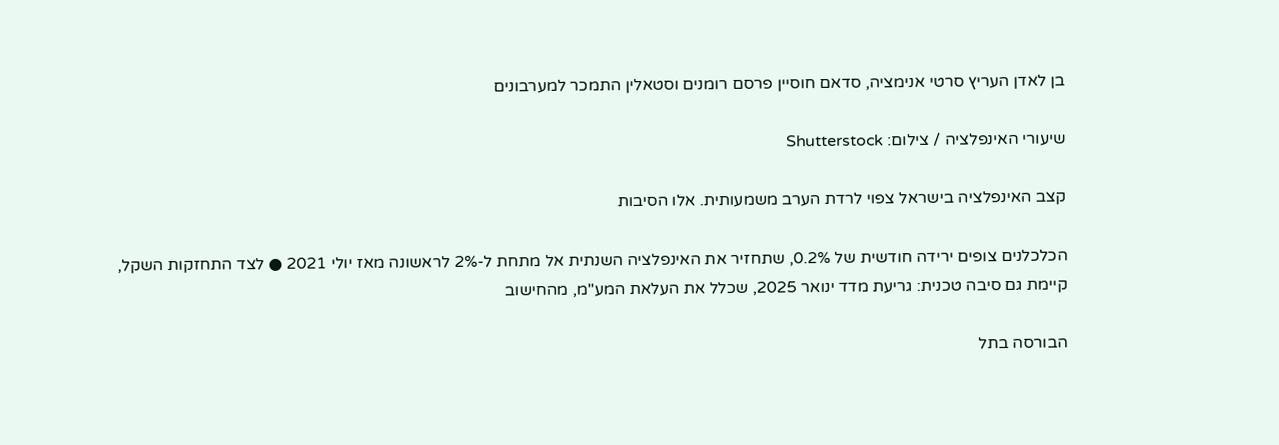בן לאדן העריץ סרטי אנימציה, סדאם חוסיין פרסם רומנים וסטאלין התמכר למערבונים

שיעורי האינפלציה / צילום: Shutterstock

קצב האינפלציה בישראל צפוי לרדת הערב משמעותית. אלו הסיבות

הכלכלנים צופים ירידה חודשית של 0.2%, שתחזיר את האינפלציה השנתית אל מתחת ל-2% לראשונה מאז יולי 2021 ● לצד התחזקות השקל, קיימת גם סיבה טכנית: גריעת מדד ינואר 2025, שכלל את העלאת המע"מ, מהחישוב

הבורסה בתל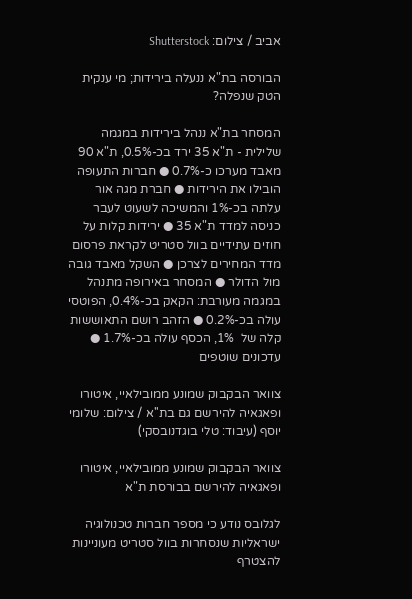אביב / צילום: Shutterstock

הבורסה בת"א ננעלה בירידות; מי ענקית הטק שנפלה?

המסחר בת"א ננהל בירידות במגמה שלילית - ת"א 35 ירד בכ-0.5%, ת"א 90 מאבד מערכו כ-0.7% ● חברות התעופה הובילו את הירידות ● חברת מגה אור עלתה בכ-1% והמשיכה לשעוט לעבר כניסה למדד ת"א 35 ● ירידות קלות על חוזים עתידיים בוול סטריט לקראת פרסום מדד המחירים לצרכן ● השקל מאבד גובה מול הדולר ● המסחר באירופה מתנהל במגמה מעורבת: הקאק בכ-0.4%, הפוטסי עולה בכ-0.2% ● הזהב רושם התאוששות קלה של  1%, הכסף עולה בכ-1.7% ● עדכונים שוטפים

צוואר הבקבוק שמונע ממובילאיי, איטורו ופאגאיה להירשם גם בת''א / צילום: שלומי יוסף (עיבוד: טלי בוגדנובסקי)

צוואר הבקבוק שמונע ממובילאיי, איטורו ופאגאיה להירשם בבורסת ת"א

לגלובס נודע כי מספר חברות טכנולוגיה ישראליות שנסחרות בוול סטריט מעוניינות להצטרף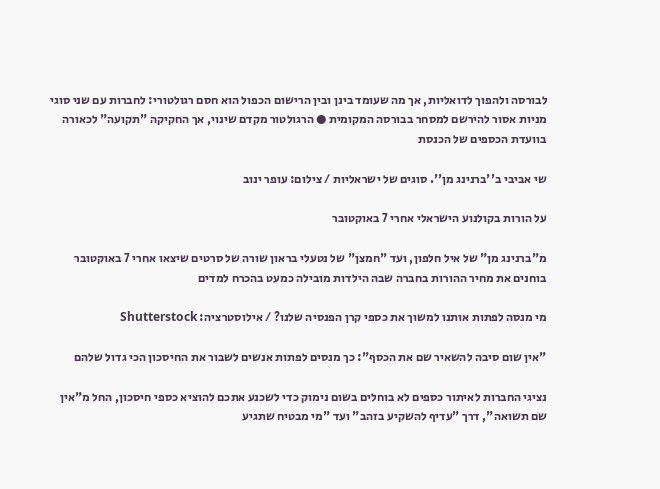לבורסה ולהפוך לדואליות, אך מה שעומד בינן ובין הרישום הכפול הוא חסם רגולטורי: לחברות עם שני סוגי מניות אסור להירשם למסחר בבורסה המקומית ● הרגולטור מקדם שינוי, אך החקיקה "תקועה" לכאורה בוועדת הכספים של הכנסת

שי אביבי ב''ברנינג מן''. סוגים של ישראליות / צילום: עופר ינוב

על הורות בקולנוע הישראלי אחרי 7 באוקטובר

מ"ברנינג מן" של איל חלפון, ועד "חמצן" של נטעלי בראון שורה של סרטים שיצאו אחרי 7 באוקטובר בוחנים את מחיר ההורות בחברה שבה הילדות מובילה כמעט בהכרח למדים

מי מנסה לפתות אותנו למשוך את כספי קרן הפנסיה שלנו? / אילוסטרציה: Shutterstock

"אין שום סיבה להשאיר שם את הכסף": כך מנסים לפתות אנשים לשבור את החיסכון הכי גדול שלהם

נציגי החברות לאיתור כספים לא בוחלים בשום נימוק כדי לשכנע אתכם להוציא כספי חיסכון, החל מ"אין שם תשואה", דרך "עדיף להשקיע בזהב" ועד "מי מבטיח שתגיע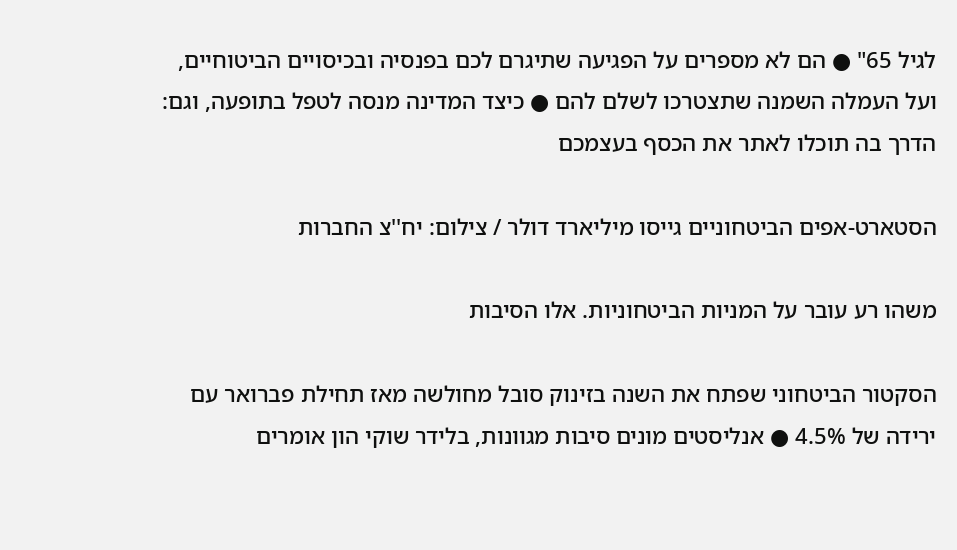לגיל 65" ● הם לא מספרים על הפגיעה שתיגרם לכם בפנסיה ובכיסויים הביטוחיים, ועל העמלה השמנה שתצטרכו לשלם להם ● כיצד המדינה מנסה לטפל בתופעה, וגם: הדרך בה תוכלו לאתר את הכסף בעצמכם

הסטארט-אפים הביטחוניים גייסו מיליארד דולר / צילום: יח''צ החברות

משהו רע עובר על המניות הביטחוניות. אלו הסיבות

הסקטור הביטחוני שפתח את השנה בזינוק סובל מחולשה מאז תחילת פברואר עם ירידה של 4.5% ● אנליסטים מונים סיבות מגוונות, בלידר שוקי הון אומרים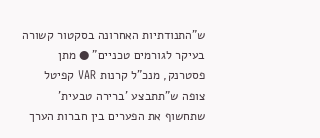ש"התנודתיות האחרונה בסקטור קשורה בעיקר לגורמים טכניים" ● מתן פסטרנק, מנכ"ל קרנות VAR קפיטל צופה ש"תתבצע 'ברירה טבעית' שתחשוף את הפערים בין חברות הערך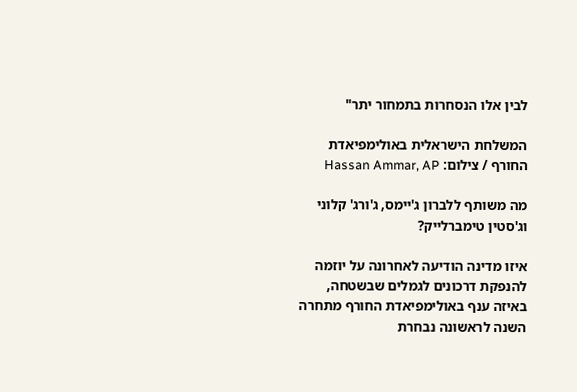לבין אלו הנסחרות בתמחור יתר"

המשלחת הישראלית באולימפיאדת החורף / צילום: Hassan Ammar, AP

מה משותף ללברון ג'יימס, ג'ורג' קלוני וג'סטין טימברלייק?

איזו מדינה הודיעה לאחרונה על יוזמה להנפקת דרכונים לגמלים שבשטחה, באיזה ענף באולימפיאדת החורף מתחרה השנה לראשונה נבחרת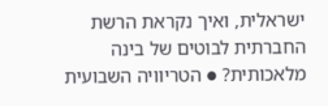ישראלית, ואיך נקראת הרשת החברתית לבוטים של בינה מלאכותית? ● הטריוויה השבועית